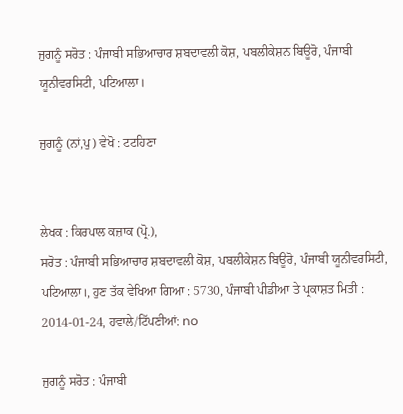ਜੁਗਨੂੰ ਸਰੋਤ : ਪੰਜਾਬੀ ਸਭਿਆਚਾਰ ਸ਼ਬਦਾਵਲੀ ਕੋਸ਼, ਪਬਲੀਕੇਸ਼ਨ ਬਿਊਰੋ, ਪੰਜਾਬੀ ਯੂਨੀਵਰਸਿਟੀ, ਪਟਿਆਲਾ।

ਜੁਗਨੂੰ (ਨਾਂ,ਪੁ) ਵੇਖੋ : ਟਟਹਿਣਾ


ਲੇਖਕ : ਕਿਰਪਾਲ ਕਜ਼ਾਕ (ਪ੍ਰੋ.),
ਸਰੋਤ : ਪੰਜਾਬੀ ਸਭਿਆਚਾਰ ਸ਼ਬਦਾਵਲੀ ਕੋਸ਼, ਪਬਲੀਕੇਸ਼ਨ ਬਿਊਰੋ, ਪੰਜਾਬੀ ਯੂਨੀਵਰਸਿਟੀ, ਪਟਿਆਲਾ।, ਹੁਣ ਤੱਕ ਵੇਖਿਆ ਗਿਆ : 5730, ਪੰਜਾਬੀ ਪੀਡੀਆ ਤੇ ਪ੍ਰਕਾਸ਼ਤ ਮਿਤੀ : 2014-01-24, ਹਵਾਲੇ/ਟਿੱਪਣੀਆਂ: no

ਜੁਗਨੂੰ ਸਰੋਤ : ਪੰਜਾਬੀ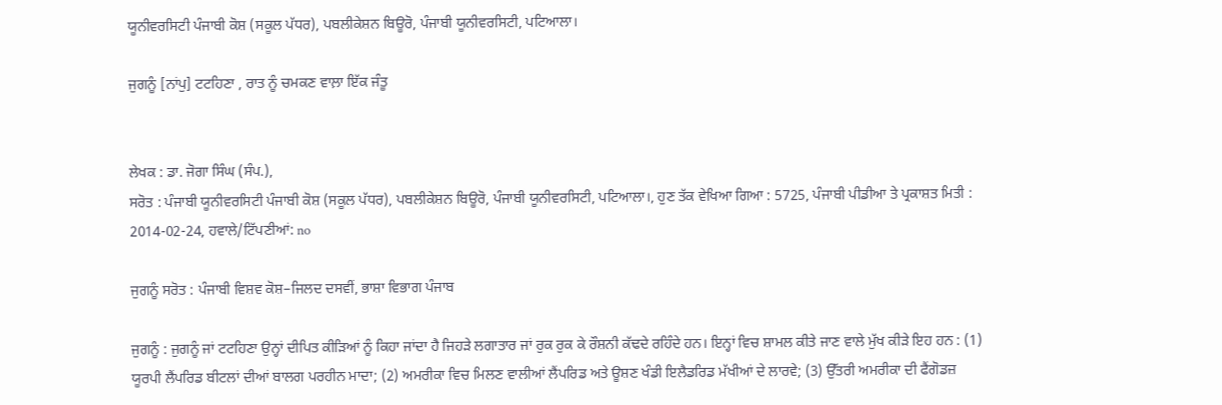ਯੂਨੀਵਰਸਿਟੀ ਪੰਜਾਬੀ ਕੋਸ਼ (ਸਕੂਲ ਪੱਧਰ), ਪਬਲੀਕੇਸ਼ਨ ਬਿਊਰੋ, ਪੰਜਾਬੀ ਯੂਨੀਵਰਸਿਟੀ, ਪਟਿਆਲਾ।

ਜੁਗਨੂੰ [ਨਾਂਪੁ] ਟਟਹਿਣਾ , ਰਾਤ ਨੂੰ ਚਮਕਣ ਵਾਲ਼ਾ ਇੱਕ ਜੰਤੂ


ਲੇਖਕ : ਡਾ. ਜੋਗਾ ਸਿੰਘ (ਸੰਪ.),
ਸਰੋਤ : ਪੰਜਾਬੀ ਯੂਨੀਵਰਸਿਟੀ ਪੰਜਾਬੀ ਕੋਸ਼ (ਸਕੂਲ ਪੱਧਰ), ਪਬਲੀਕੇਸ਼ਨ ਬਿਊਰੋ, ਪੰਜਾਬੀ ਯੂਨੀਵਰਸਿਟੀ, ਪਟਿਆਲਾ।, ਹੁਣ ਤੱਕ ਵੇਖਿਆ ਗਿਆ : 5725, ਪੰਜਾਬੀ ਪੀਡੀਆ ਤੇ ਪ੍ਰਕਾਸ਼ਤ ਮਿਤੀ : 2014-02-24, ਹਵਾਲੇ/ਟਿੱਪਣੀਆਂ: no

ਜੁਗਨੂੰ ਸਰੋਤ : ਪੰਜਾਬੀ ਵਿਸ਼ਵ ਕੋਸ਼–ਜਿਲਦ ਦਸਵੀਂ, ਭਾਸ਼ਾ ਵਿਭਾਗ ਪੰਜਾਬ

ਜੁਗਨੂੰ : ਜੁਗਨੂੰ ਜਾਂ ਟਟਹਿਣਾ ਉਨ੍ਹਾਂ ਦੀਪਿਤ ਕੀੜਿਆਂ ਨੂੰ ਕਿਹਾ ਜਾਂਦਾ ਹੈ ਜਿਹੜੇ ਲਗਾਤਾਰ ਜਾਂ ਰੁਕ ਰੁਕ ਕੇ ਰੌਸ਼ਨੀ ਕੱਢਦੇ ਰਹਿੰਦੇ ਹਨ। ਇਨ੍ਹਾਂ ਵਿਚ ਸ਼ਾਮਲ ਕੀਤੇ ਜਾਣ ਵਾਲੇ ਮੁੱਖ ਕੀੜੇ ਇਹ ਹਨ : (1) ਯੂਰਪੀ ਲੈਂਪਰਿਡ ਬੀਟਲਾਂ ਦੀਆਂ ਬਾਲਗ ਪਰਹੀਨ ਮਾਦਾ; (2) ਅਮਰੀਕਾ ਵਿਚ ਮਿਲਣ ਵਾਲੀਆਂ ਲੈਂਪਰਿਡ ਅਤੇ ਊਸ਼ਣ ਖੰਡੀ ਇਲੈਡਰਿਡ ਮੱਖੀਆਂ ਦੇ ਲਾਰਵੇ; (3) ਉੱਤਰੀ ਅਮਰੀਕਾ ਦੀ ਫੈਂਗੋਡਜ਼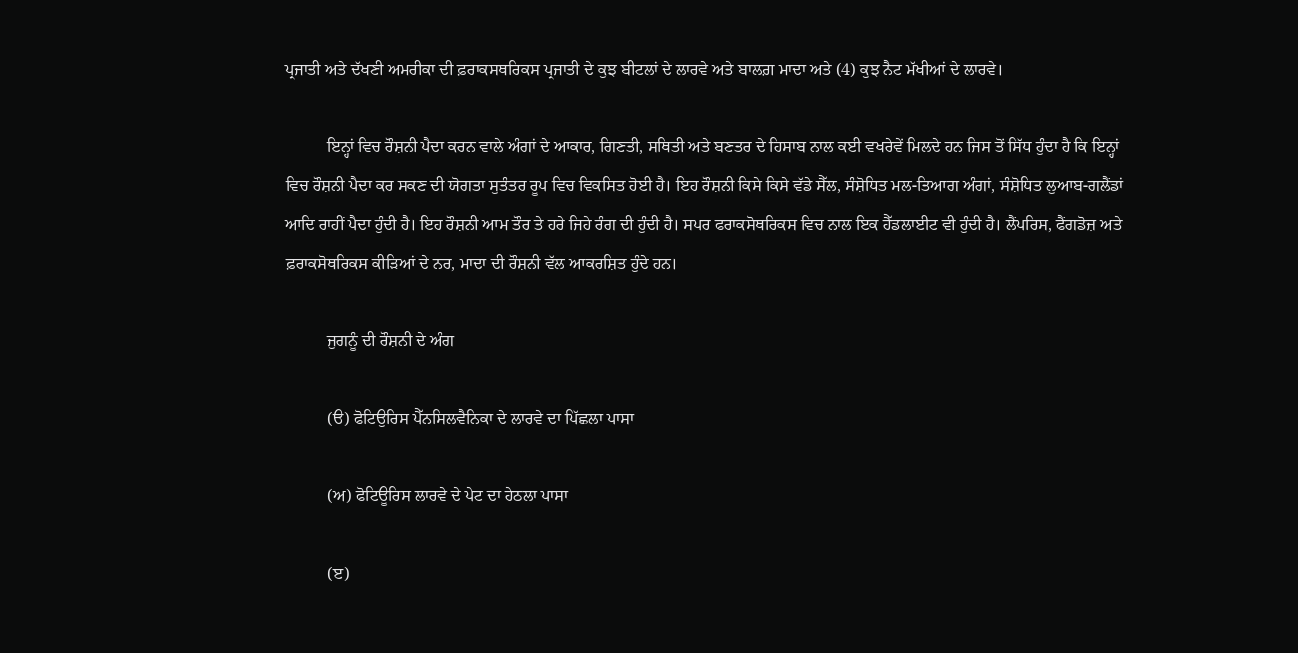ਪ੍ਰਜਾਤੀ ਅਤੇ ਦੱਖਣੀ ਅਮਰੀਕਾ ਦੀ ਫ਼ਰਾਕਸਥਰਿਕਸ ਪ੍ਰਜਾਤੀ ਦੇ ਕੁਝ ਬੀਟਲਾਂ ਦੇ ਲਾਰਵੇ ਅਤੇ ਬਾਲਗ਼ ਮਾਦਾ ਅਤੇ (4) ਕੁਝ ਨੈਟ ਮੱਖੀਆਂ ਦੇ ਲਾਰਵੇ।

          ਇਨ੍ਹਾਂ ਵਿਚ ਰੌਸ਼ਨੀ ਪੈਦਾ ਕਰਨ ਵਾਲੇ ਅੰਗਾਂ ਦੇ ਆਕਾਰ, ਗਿਣਤੀ, ਸਥਿਤੀ ਅਤੇ ਬਣਤਰ ਦੇ ਹਿਸਾਬ ਨਾਲ ਕਈ ਵਖਰੇਵੇਂ ਮਿਲਦੇ ਹਨ ਜਿਸ ਤੋਂ ਸਿੱਧ ਹੁੰਦਾ ਹੈ ਕਿ ਇਨ੍ਹਾਂ ਵਿਚ ਰੌਸ਼ਨੀ ਪੈਦਾ ਕਰ ਸਕਣ ਦੀ ਯੋਗਤਾ ਸੁਤੰਤਰ ਰੂਪ ਵਿਚ ਵਿਕਸਿਤ ਹੋਈ ਹੈ। ਇਹ ਰੌਸ਼ਨੀ ਕਿਸੇ ਕਿਸੇ ਵੱਡੇ ਸੈੱਲ, ਸੰਸ਼ੋਧਿਤ ਮਲ-ਤਿਆਗ ਅੰਗਾਂ, ਸੰਸ਼ੋਧਿਤ ਲੁਆਬ-ਗਲੈਂਡਾਂ ਆਦਿ ਰਾਹੀਂ ਪੈਦਾ ਹੁੰਦੀ ਹੈ। ਇਹ ਰੌਸ਼ਨੀ ਆਮ ਤੌਰ ਤੇ ਹਰੇ ਜਿਹੇ ਰੰਗ ਦੀ ਹੁੰਦੀ ਹੈ। ਸਪਰ ਫਰਾਕਸੋਥਰਿਕਸ ਵਿਚ ਨਾਲ ਇਕ ਹੈੱਡਲਾਈਟ ਵੀ ਹੁੰਦੀ ਹੈ। ਲੈਂਪਰਿਸ, ਫੈਂਗਡੋਜ਼ ਅਤੇ ਫ਼ਰਾਕਸੋਥਰਿਕਸ ਕੀੜਿਆਂ ਦੇ ਨਰ, ਮਾਦਾ ਦੀ ਰੌਸ਼ਨੀ ਵੱਲ ਆਕਰਸ਼ਿਤ ਹੁੰਦੇ ਹਨ।

          ਜੁਗਨੂੰ ਦੀ ਰੌਸ਼ਨੀ ਦੇ ਅੰਗ

          (ੳ) ਫੋਟਿਉਰਿਸ ਪੈੱਨਸਿਲਵੈਨਿਕਾ ਦੇ ਲਾਰਵੇ ਦਾ ਪਿੱਛਲਾ ਪਾਸਾ

          (ਅ) ਫੋਟਿਊਰਿਸ ਲਾਰਵੇ ਦੇ ਪੇਟ ਦਾ ਹੇਠਲਾ ਪਾਸਾ

          (ੲ)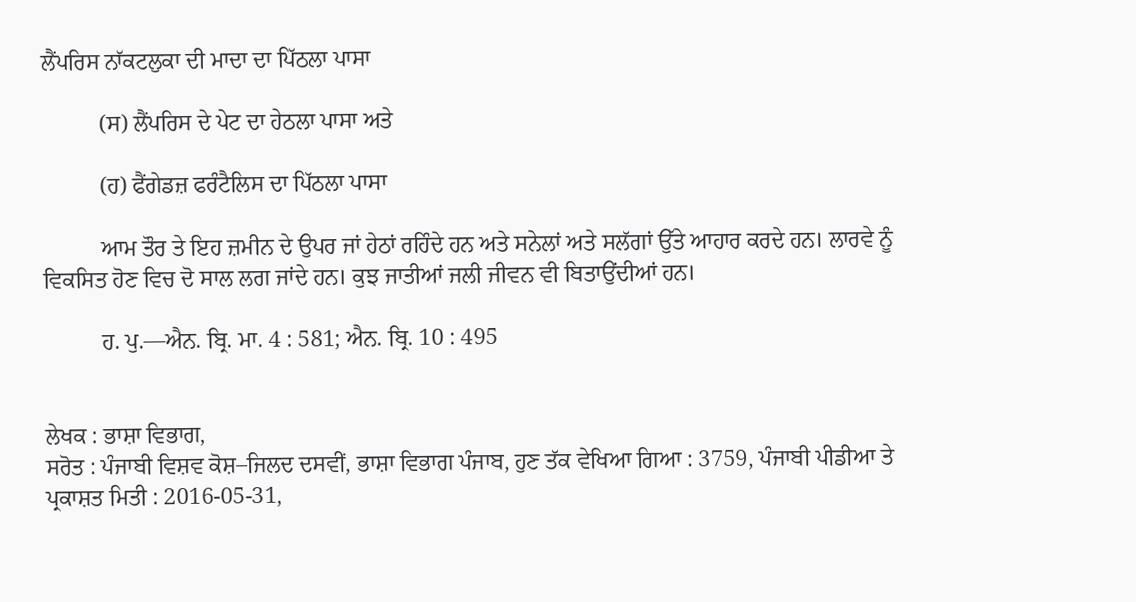ਲੈਂਪਰਿਸ ਨਾੱਕਟਲੁਕਾ ਦੀ ਮਾਦਾ ਦਾ ਪਿੱਠਲਾ ਪਾਸਾ

          (ਸ) ਲੈਂਪਰਿਸ ਦੇ ਪੇਟ ਦਾ ਹੇਠਲਾ ਪਾਸਾ ਅਤੇ

          (ਹ) ਫੈਂਗੇਡਜ਼ ਫਰੰਟੈਲਿਸ ਦਾ ਪਿੱਠਲਾ ਪਾਸਾ

          ਆਮ ਤੌਰ ਤੇ ਇਹ ਜ਼ਮੀਨ ਦੇ ਉਪਰ ਜਾਂ ਹੇਠਾਂ ਰਹਿੰਦੇ ਹਨ ਅਤੇ ਸਨੇਲਾਂ ਅਤੇ ਸਲੱਗਾਂ ਉੱਤੇ ਆਹਾਰ ਕਰਦੇ ਹਨ। ਲਾਰਵੇ ਨੂੰ ਵਿਕਸਿਤ ਹੋਣ ਵਿਚ ਦੋ ਸਾਲ ਲਗ ਜਾਂਦੇ ਹਨ। ਕੁਝ ਜਾਤੀਆਂ ਜਲੀ ਜੀਵਨ ਵੀ ਬਿਤਾਉਂਦੀਆਂ ਹਨ।

          ਹ. ਪੁ.––ਐਨ. ਬ੍ਰਿ. ਮਾ. 4 : 581; ਐਨ. ਬ੍ਰਿ. 10 : 495


ਲੇਖਕ : ਭਾਸ਼ਾ ਵਿਭਾਗ,
ਸਰੋਤ : ਪੰਜਾਬੀ ਵਿਸ਼ਵ ਕੋਸ਼–ਜਿਲਦ ਦਸਵੀਂ, ਭਾਸ਼ਾ ਵਿਭਾਗ ਪੰਜਾਬ, ਹੁਣ ਤੱਕ ਵੇਖਿਆ ਗਿਆ : 3759, ਪੰਜਾਬੀ ਪੀਡੀਆ ਤੇ ਪ੍ਰਕਾਸ਼ਤ ਮਿਤੀ : 2016-05-31,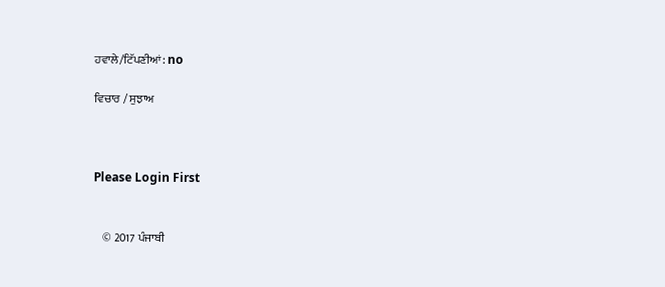ਹਵਾਲੇ/ਟਿੱਪਣੀਆਂ: no

ਵਿਚਾਰ / ਸੁਝਾਅ



Please Login First


    © 2017 ਪੰਜਾਬੀ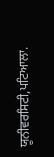ਯੂਨੀਵਰਸਿਟੀ,ਪਟਿਆਲਾ.